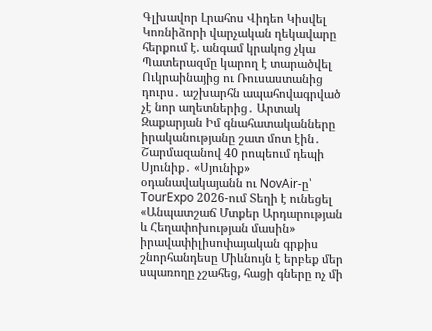Գլխավոր Լրահոս Վիդեո Կիսվել
Կոռնիձորի վարչական ղեկավարը հերքում է. անգամ կրակոց չկա Պատերազմը կարող է տարածվել Ուկրաինայից ու Ռուսաստանից դուրս․ աշխարհն ապահովագրված չէ նոր աղետներից․ Արտակ Զաքարյան Իմ գնահատականները իրականությանը շատ մոտ էին․ Շարմազանով 40 րոպեում դեպի Սյունիք․ «Սյունիք» օդանավակայանն ու NovAir-ը՝ TourExpo 2026-ում Տեղի է ունեցել «Անպատշաճ Մտքեր Արդարության և Հեղափոխության մասին» իրավափիլիսոփայական գրքիս շնորհանդեսը Միևնույն է երբեք մեր սպառողը չշահեց, հացի գները ոչ մի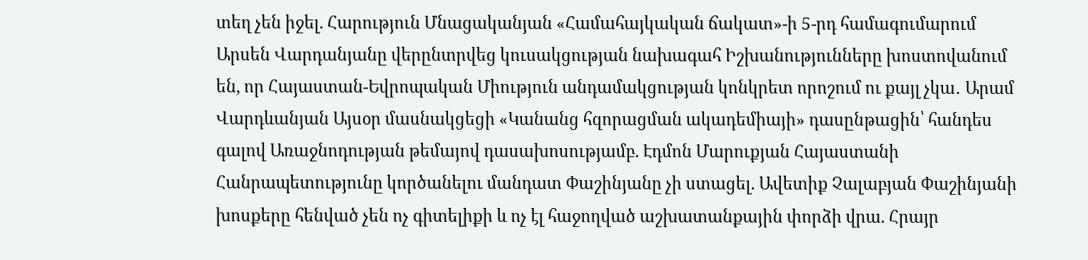տեղ չեն իջել. Հարություն Մնացականյան «Համահայկական ճակատ»-ի 5-րդ համագումարում Արսեն Վարդանյանը վերընտրվեց կուսակցության նախագահ Իշխանությունները խոստովանում են, որ Հայաստան-Եվրոպական Միություն անդամակցության կոնկրետ որոշում ու քայլ չկա․ Արամ Վարդևանյան Այսօր մասնակցեցի «Կանանց հզորացման ակադեմիայի» դասընթացին՝ հանդես գալով Առաջնոդության թեմայով դասախոսությամբ. Էդմոն Մարուքյան Հայաստանի Հանրապետությունը կործանելու մանդատ Փաշինյանը չի ստացել. Ավետիք Չալաբյան Փաշինյանի խոսքերը հենված չեն ոչ գիտելիքի և ոչ էլ հաջողված աշխատանքային փորձի վրա. Հրայր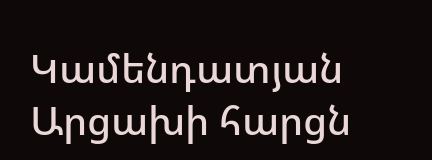Կամենդատյան Արցախի հարցն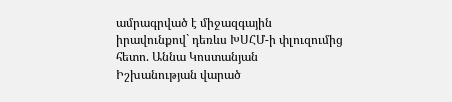ամրագրված է միջազգային իրավունքով` դեռևս ԽՍՀՄ-ի փլուզումից հետո. Աննա Կոստանյան
Իշխանության վարած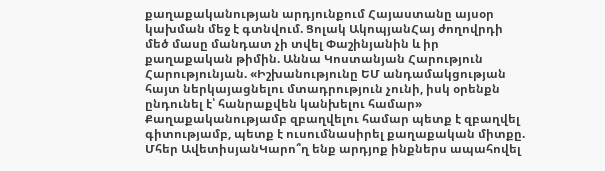քաղաքականության արդյունքում Հայաստանը այսօր կախման մեջ է գտնվում. Ցոլակ ԱկոպյանՀայ ժողովրդի մեծ մասը մանդատ չի տվել Փաշինյանին և իր քաղաքական թիմին. Աննա Կոստանյան Հարություն Հարությունյան. «Իշխանությունը ԵՄ անդամակցության հայտ ներկայացնելու մտադրություն չունի, իսկ օրենքն ընդունել է՝ հանրաքվեն կանխելու համար» Քաղաքականությամբ զբաղվելու համար պետք է զբաղվել գիտությամբ, պետք է ուսումնասիրել քաղաքական միտքը. Մհեր ԱվետիսյանԿարո՞ղ ենք արդյոք ինքներս ապահովել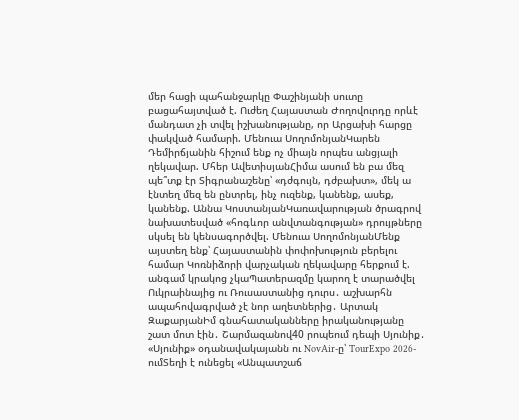մեր հացի պահանջարկը Փաշինյանի սուտը բացահայտված է. Ուժեղ Հայաստան Ժողովուրդը որևէ մանդատ չի տվել իշխանությանը, որ Արցախի հարցը փակված համարի. Մենուա ՍողոմոնյանԿարեն Դեմիրճյանին հիշում ենք ոչ միայն որպես անցյալի ղեկավար. Մհեր ԱվետիսյանՀիմա ասում են բա մեզ պե՞տք էր Տիգրանաշենը՝ «դժգույն, դժբախտ», մեկ ա էնտեղ մեզ են ընտրել, ինչ ուզենք, կանենք, ասեք, կանենք. Աննա ԿոստանյանԿառավարության ծրագրով նախատեսված «հոգևոր անվտանգության» դրույթները սկսել են կենսագործվել. Մենուա ՍողոմոնյանՄենք այստեղ ենք՝ Հայաստանին փոփոխություն բերելու համար Կոռնիձորի վարչական ղեկավարը հերքում է. անգամ կրակոց չկաՊատերազմը կարող է տարածվել Ուկրաինայից ու Ռուսաստանից դուրս․ աշխարհն ապահովագրված չէ նոր աղետներից․ Արտակ ԶաքարյանԻմ գնահատականները իրականությանը շատ մոտ էին․ Շարմազանով40 րոպեում դեպի Սյունիք․ «Սյունիք» օդանավակայանն ու NovAir-ը՝ TourExpo 2026-ումՏեղի է ունեցել «Անպատշաճ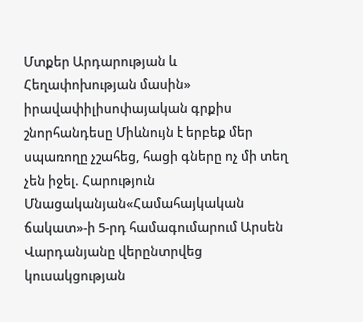Մտքեր Արդարության և Հեղափոխության մասին» իրավափիլիսոփայական գրքիս շնորհանդեսը Միևնույն է երբեք մեր սպառողը չշահեց, հացի գները ոչ մի տեղ չեն իջել. Հարություն Մնացականյան«Համահայկական ճակատ»-ի 5-րդ համագումարում Արսեն Վարդանյանը վերընտրվեց կուսակցության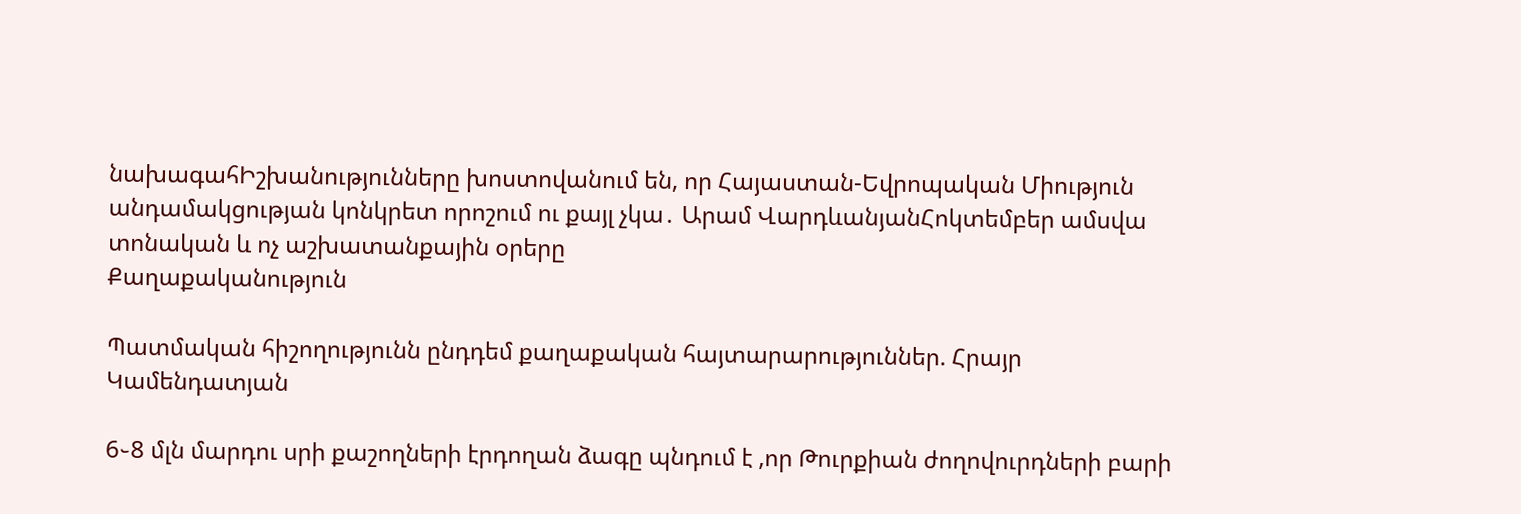նախագահԻշխանությունները խոստովանում են, որ Հայաստան-Եվրոպական Միություն անդամակցության կոնկրետ որոշում ու քայլ չկա․ Արամ ՎարդևանյանՀոկտեմբեր ամսվա տոնական և ոչ աշխատանքային օրերը
Քաղաքականություն

Պատմական հիշողությունն ընդդեմ քաղաքական հայտարարություններ. Հրայր Կամենդատյան

6֊8 մլն մարդու սրի քաշողների էրդողան ձագը պնդում է ,որ Թուրքիան ժողովուրդների բարի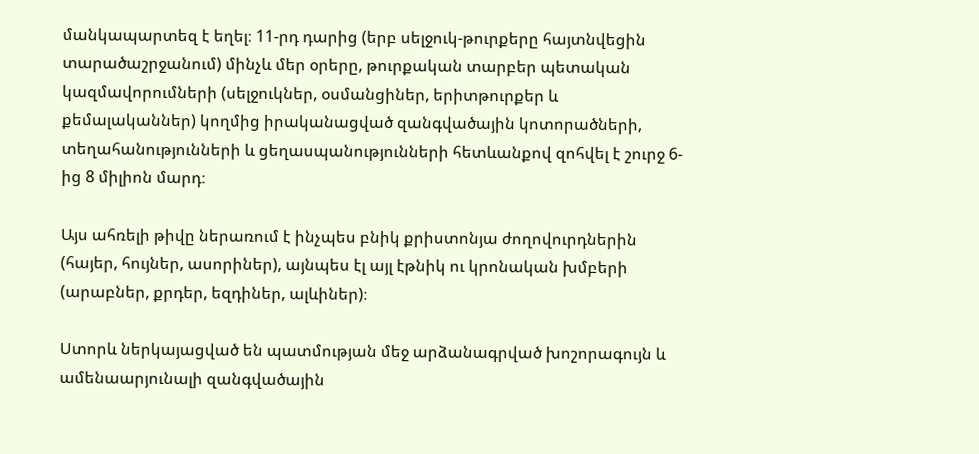մանկապարտեզ է եղել։ 11-րդ դարից (երբ սելջուկ-թուրքերը հայտնվեցին տարածաշրջանում) մինչև մեր օրերը, թուրքական տարբեր պետական կազմավորումների (սելջուկներ, օսմանցիներ, երիտթուրքեր և քեմալականներ) կողմից իրականացված զանգվածային կոտորածների, տեղահանությունների և ցեղասպանությունների հետևանքով զոհվել է շուրջ 6-ից 8 միլիոն մարդ։

Այս ահռելի թիվը ներառում է ինչպես բնիկ քրիստոնյա ժողովուրդներին (հայեր, հույներ, ասորիներ), այնպես էլ այլ էթնիկ ու կրոնական խմբերի (արաբներ, քրդեր, եզդիներ, ալևիներ)։

Ստորև ներկայացված են պատմության մեջ արձանագրված խոշորագույն և ամենաարյունալի զանգվածային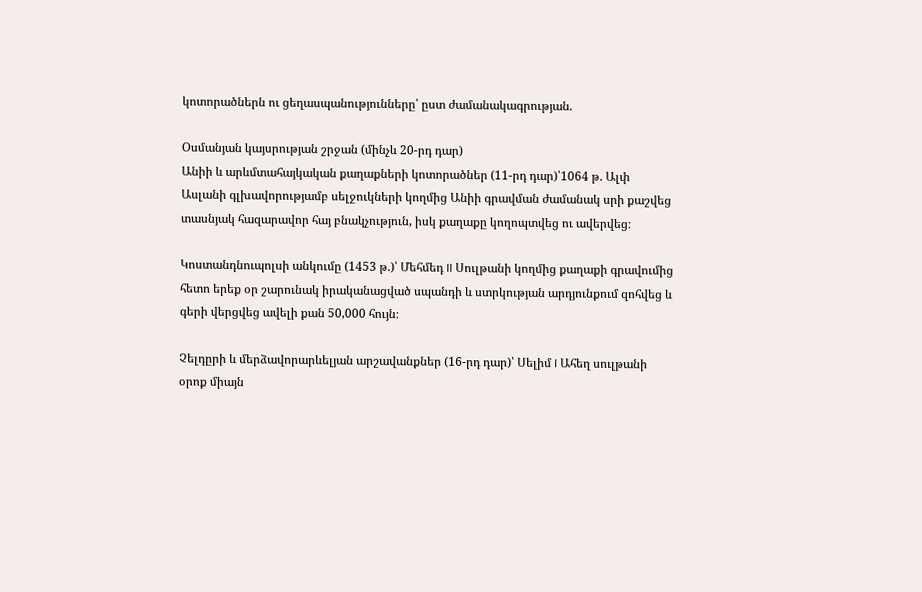կոտորածներն ու ցեղասպանությունները՝ ըստ ժամանակագրության.

Օսմանյան կայսրության շրջան (մինչև 20-րդ դար)
Անիի և արևմտահայկական քաղաքների կոտորածներ (11-րդ դար)՝1064 թ. Ալփ Ասլանի գլխավորությամբ սելջուկների կողմից Անիի գրավման ժամանակ սրի քաշվեց տասնյակ հազարավոր հայ բնակչություն, իսկ քաղաքը կողոպտվեց ու ավերվեց։

Կոստանդնուպոլսի անկումը (1453 թ.)՝ Մեհմեդ II Սուլթանի կողմից քաղաքի գրավումից հետո երեք օր շարունակ իրականացված սպանդի և ստրկության արդյունքում զոհվեց և գերի վերցվեց ավելի քան 50,000 հույն։

Չելդըրի և մերձավորարևելյան արշավանքներ (16-րդ դար)՝ Սելիմ I Ահեղ սուլթանի օրոք միայն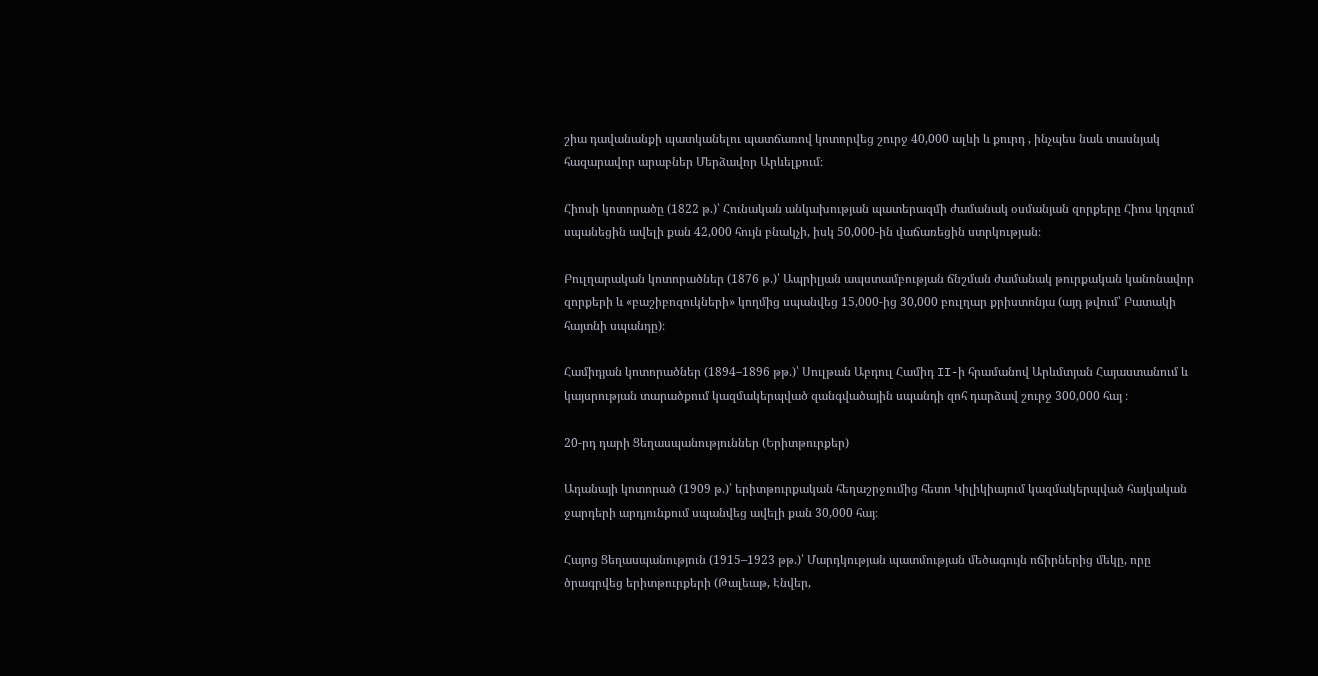շիա դավանանքի պատկանելու պատճառով կոտորվեց շուրջ 40,000 ալևի և քուրդ , ինչպես նաև տասնյակ հազարավոր արաբներ Մերձավոր Արևելքում։

Հիոսի կոտորածը (1822 թ.)՝ Հունական անկախության պատերազմի ժամանակ օսմանյան զորքերը Հիոս կղզում սպանեցին ավելի քան 42,000 հույն բնակչի, իսկ 50,000-ին վաճառեցին ստրկության։

Բուլղարական կոտորածներ (1876 թ.)՝ Ապրիլյան ապստամբության ճնշման ժամանակ թուրքական կանոնավոր զորքերի և «բաշիբոզուկների» կողմից սպանվեց 15,000-ից 30,000 բուլղար քրիստոնյա (այդ թվում՝ Բատակի հայտնի սպանդը)։

Համիդյան կոտորածներ (1894–1896 թթ.)՝ Սուլթան Աբդուլ Համիդ II-ի հրամանով Արևմտյան Հայաստանում և կայսրության տարածքում կազմակերպված զանգվածային սպանդի զոհ դարձավ շուրջ 300,000 հայ ։

20-րդ դարի Ցեղասպանություններ (Երիտթուրքեր)

Ադանայի կոտորած (1909 թ.)՝ երիտթուրքական հեղաշրջումից հետո Կիլիկիայում կազմակերպված հայկական ջարդերի արդյունքում սպանվեց ավելի քան 30,000 հայ։

Հայոց Ցեղասպանություն (1915–1923 թթ.)՝ Մարդկության պատմության մեծագույն ոճիրներից մեկը, որը ծրագրվեց երիտթուրքերի (Թալեաթ, Էնվեր,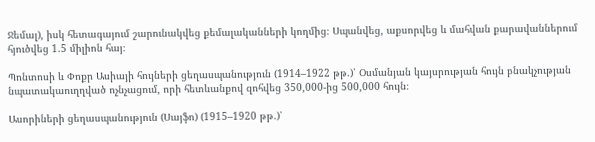Ջեմալ), իսկ հետագայում շարունակվեց քեմալականների կողմից։ Սպանվեց, աքսորվեց և մահվան քարավաններում հյուծվեց 1.5 միլիոն հայ։

Պոնտոսի և Փոքր Ասիայի հույների ցեղասպանություն (1914–1922 թթ.)՝ Օսմանյան կայսրության հույն բնակչության նպատակաուղղված ոչնչացում, որի հետևանքով զոհվեց 350,000-ից 500,000 հույն։

Ասորիների ցեղասպանություն (Սայֆո) (1915–1920 թթ.)՝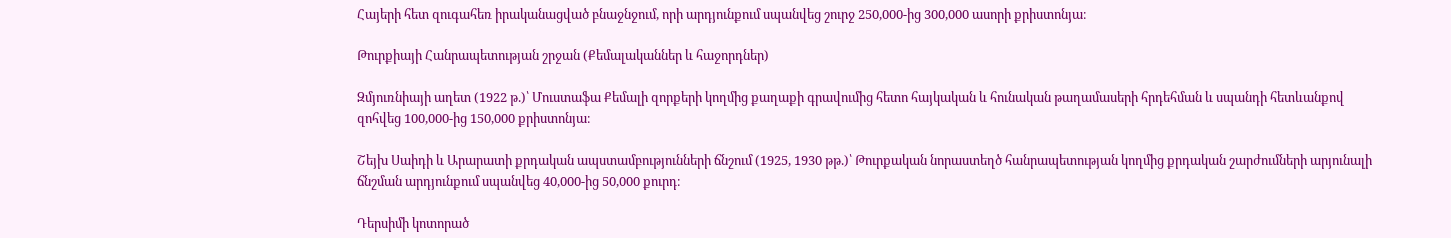Հայերի հետ զուգահեռ իրականացված բնաջնջում, որի արդյունքում սպանվեց շուրջ 250,000-ից 300,000 ասորի քրիստոնյա։

Թուրքիայի Հանրապետության շրջան (Քեմալականներ և հաջորդներ)

Զմյուռնիայի աղետ (1922 թ.)՝ Մուստաֆա Քեմալի զորքերի կողմից քաղաքի գրավումից հետո հայկական և հունական թաղամասերի հրդեհման և սպանդի հետևանքով զոհվեց 100,000-ից 150,000 քրիստոնյա։

Շեյխ Սաիդի և Արարատի քրդական ապստամբությունների ճնշում (1925, 1930 թթ.)՝ Թուրքական նորաստեղծ հանրապետության կողմից քրդական շարժումների արյունալի ճնշման արդյունքում սպանվեց 40,000-ից 50,000 քուրդ։

Դերսիմի կոտորած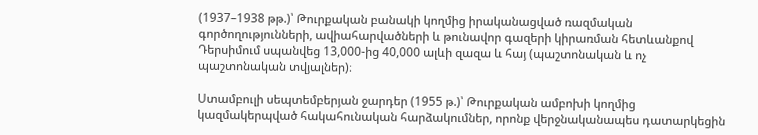(1937–1938 թթ.)՝ Թուրքական բանակի կողմից իրականացված ռազմական գործողությունների, ավիահարվածների և թունավոր գազերի կիրառման հետևանքով Դերսիմում սպանվեց 13,000-ից 40,000 ալևի զազա և հայ (պաշտոնական և ոչ պաշտոնական տվյալներ)։

Ստամբուլի սեպտեմբերյան ջարդեր (1955 թ.)՝ Թուրքական ամբոխի կողմից կազմակերպված հակահունական հարձակումներ, որոնք վերջնականապես դատարկեցին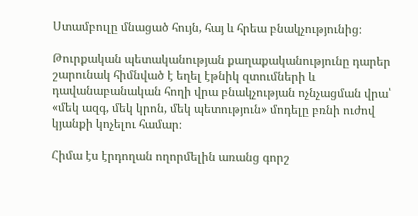Ստամբուլը մնացած հույն, հայ և հրեա բնակչությունից։

Թուրքական պետականության քաղաքականությունը դարեր շարունակ հիմնված է եղել էթնիկ զտումների և դավանաբանական հողի վրա բնակչության ոչնչացման վրա՝ «մեկ ազգ, մեկ կրոն, մեկ պետություն» մոդելը բռնի ուժով կյանքի կոչելու համար։

Հիմա էս էրդողան ողորմելին առանց գորշ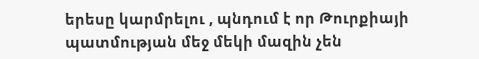երեսը կարմրելու , պնդում է որ Թուրքիայի պատմության մեջ մեկի մազին չեն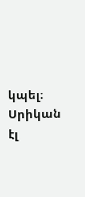կպել։ Սրիկան էլ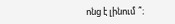ոնց է լինում ՞։